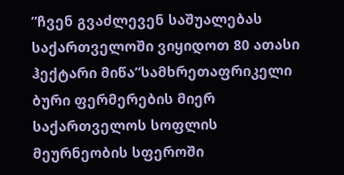”ჩვენ გვაძლევენ საშუალებას საქართველოში ვიყიდოთ 80 ათასი ჰექტარი მიწა”სამხრეთაფრიკელი ბური ფერმერების მიერ საქართველოს სოფლის მეურნეობის სფეროში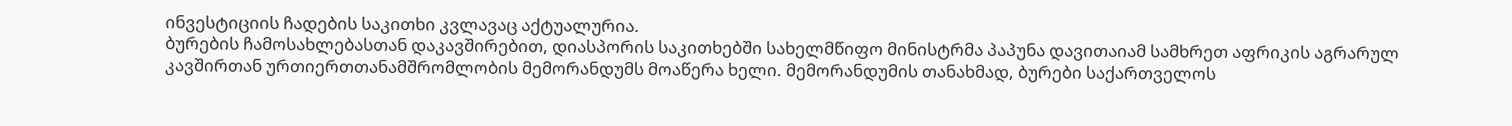ინვესტიციის ჩადების საკითხი კვლავაც აქტუალურია.
ბურების ჩამოსახლებასთან დაკავშირებით, დიასპორის საკითხებში სახელმწიფო მინისტრმა პაპუნა დავითაიამ სამხრეთ აფრიკის აგრარულ კავშირთან ურთიერთთანამშრომლობის მემორანდუმს მოაწერა ხელი. მემორანდუმის თანახმად, ბურები საქართველოს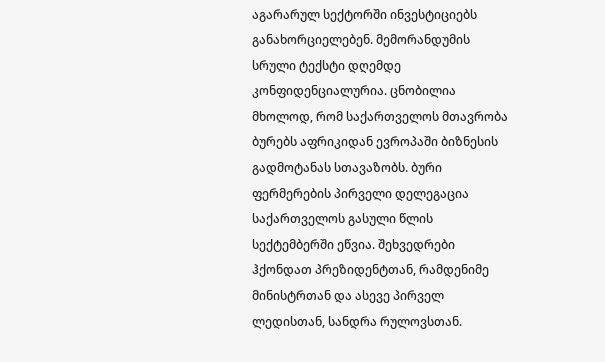აგარარულ სექტორში ინვესტიციებს განახორციელებენ. მემორანდუმის სრული ტექსტი დღემდე კონფიდენციალურია. ცნობილია მხოლოდ, რომ საქართველოს მთავრობა ბურებს აფრიკიდან ევროპაში ბიზნესის გადმოტანას სთავაზობს. ბური ფერმერების პირველი დელეგაცია საქართველოს გასული წლის სექტემბერში ეწვია. შეხვედრები ჰქონდათ პრეზიდენტთან, რამდენიმე მინისტრთან და ასევე პირველ ლედისთან, სანდრა რულოვსთან.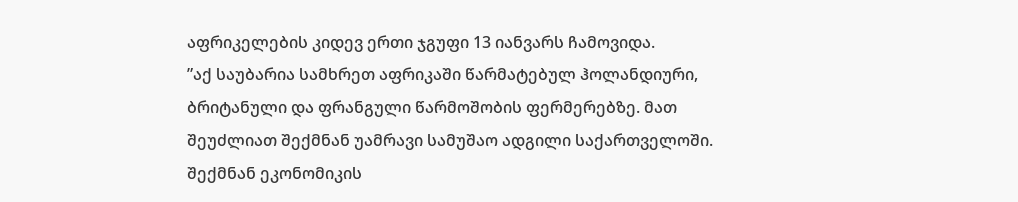აფრიკელების კიდევ ერთი ჯგუფი 13 იანვარს ჩამოვიდა.
”აქ საუბარია სამხრეთ აფრიკაში წარმატებულ ჰოლანდიური, ბრიტანული და ფრანგული წარმოშობის ფერმერებზე. მათ შეუძლიათ შექმნან უამრავი სამუშაო ადგილი საქართველოში. შექმნან ეკონომიკის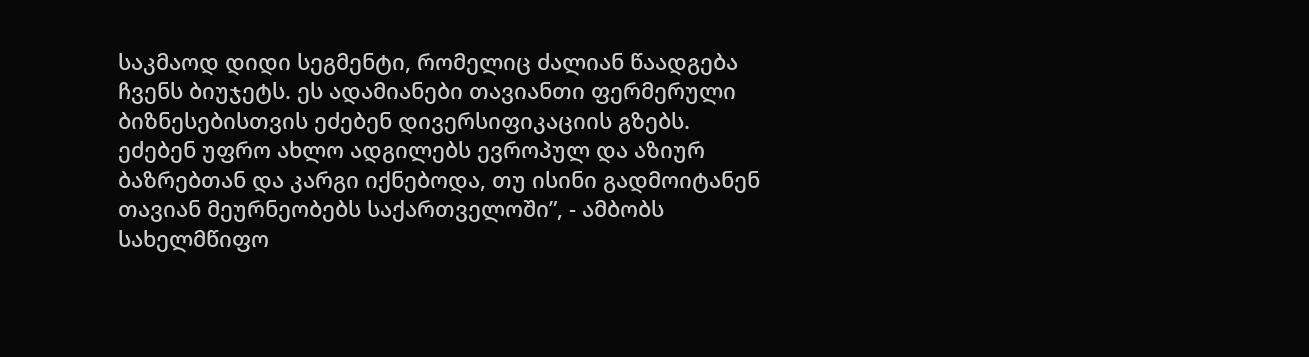საკმაოდ დიდი სეგმენტი, რომელიც ძალიან წაადგება ჩვენს ბიუჯეტს. ეს ადამიანები თავიანთი ფერმერული ბიზნესებისთვის ეძებენ დივერსიფიკაციის გზებს. ეძებენ უფრო ახლო ადგილებს ევროპულ და აზიურ ბაზრებთან და კარგი იქნებოდა, თუ ისინი გადმოიტანენ თავიან მეურნეობებს საქართველოში”, - ამბობს სახელმწიფო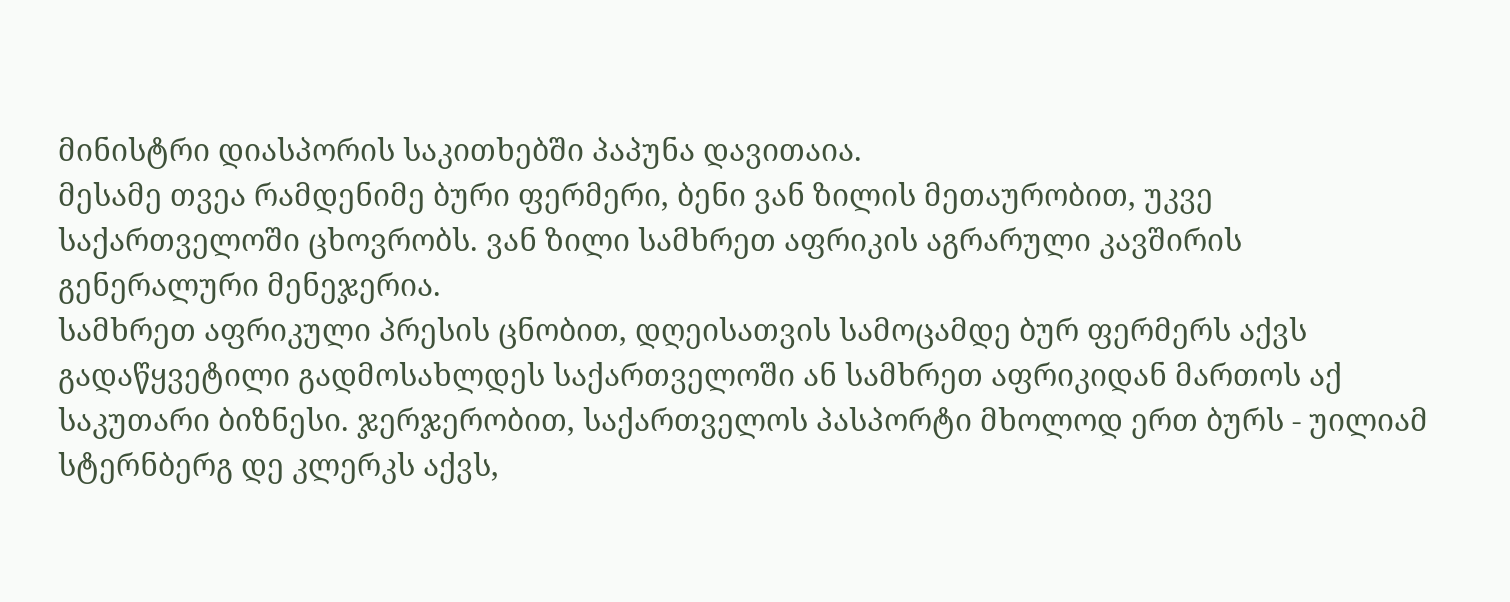მინისტრი დიასპორის საკითხებში პაპუნა დავითაია.
მესამე თვეა რამდენიმე ბური ფერმერი, ბენი ვან ზილის მეთაურობით, უკვე საქართველოში ცხოვრობს. ვან ზილი სამხრეთ აფრიკის აგრარული კავშირის გენერალური მენეჯერია.
სამხრეთ აფრიკული პრესის ცნობით, დღეისათვის სამოცამდე ბურ ფერმერს აქვს გადაწყვეტილი გადმოსახლდეს საქართველოში ან სამხრეთ აფრიკიდან მართოს აქ საკუთარი ბიზნესი. ჯერჯერობით, საქართველოს პასპორტი მხოლოდ ერთ ბურს - უილიამ სტერნბერგ დე კლერკს აქვს,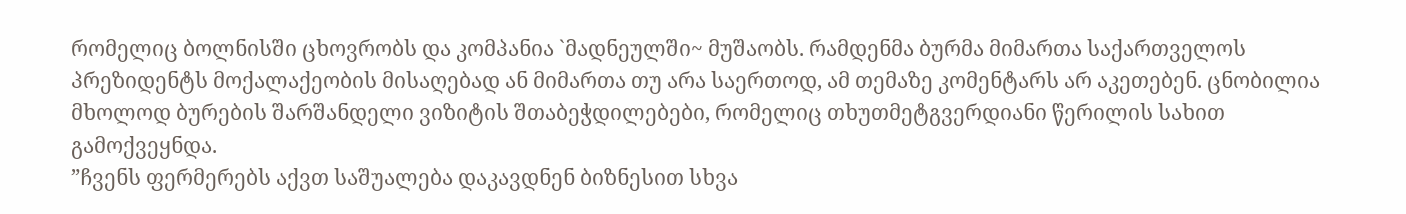რომელიც ბოლნისში ცხოვრობს და კომპანია `მადნეულში~ მუშაობს. რამდენმა ბურმა მიმართა საქართველოს პრეზიდენტს მოქალაქეობის მისაღებად ან მიმართა თუ არა საერთოდ, ამ თემაზე კომენტარს არ აკეთებენ. ცნობილია მხოლოდ ბურების შარშანდელი ვიზიტის შთაბეჭდილებები, რომელიც თხუთმეტგვერდიანი წერილის სახით გამოქვეყნდა.
”ჩვენს ფერმერებს აქვთ საშუალება დაკავდნენ ბიზნესით სხვა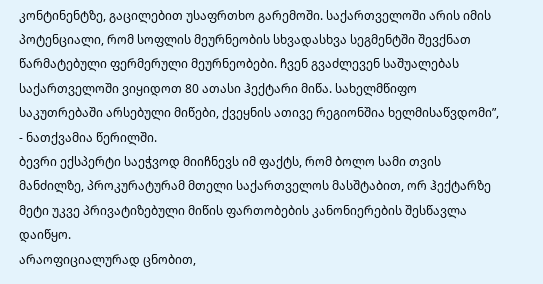კონტინენტზე, გაცილებით უსაფრთხო გარემოში. საქართველოში არის იმის პოტენციალი, რომ სოფლის მეურნეობის სხვადასხვა სეგმენტში შევქნათ წარმატებული ფერმერული მეურნეობები. ჩვენ გვაძლევენ საშუალებას საქართველოში ვიყიდოთ 80 ათასი ჰექტარი მიწა. სახელმწიფო საკუთრებაში არსებული მიწები, ქვეყნის ათივე რეგიონშია ხელმისაწვდომი”, - ნათქვამია წერილში.
ბევრი ექსპერტი საეჭვოდ მიიჩნევს იმ ფაქტს, რომ ბოლო სამი თვის მანძილზე, პროკურატურამ მთელი საქართველოს მასშტაბით, ორ ჰექტარზე მეტი უკვე პრივატიზებული მიწის ფართობების კანონიერების შესწავლა დაიწყო.
არაოფიციალურად ცნობით,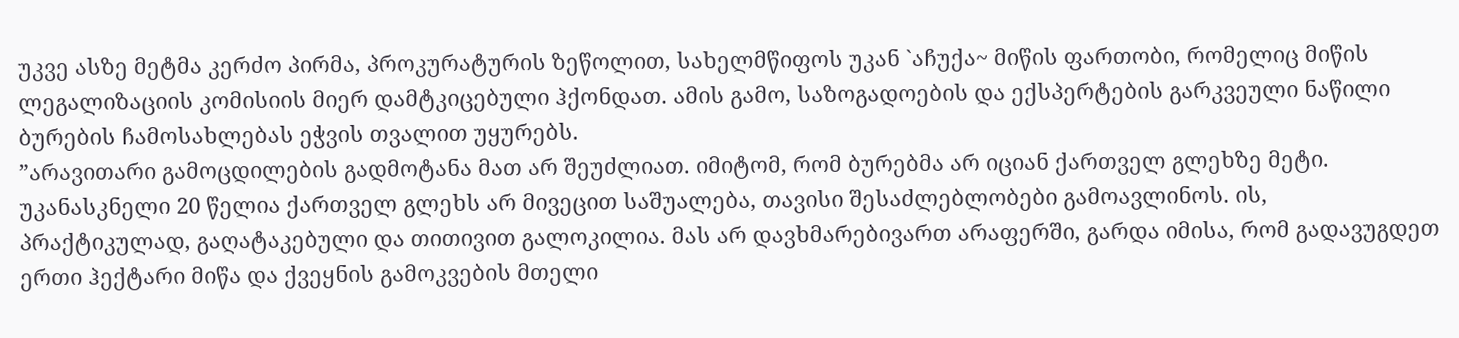უკვე ასზე მეტმა კერძო პირმა, პროკურატურის ზეწოლით, სახელმწიფოს უკან `აჩუქა~ მიწის ფართობი, რომელიც მიწის ლეგალიზაციის კომისიის მიერ დამტკიცებული ჰქონდათ. ამის გამო, საზოგადოების და ექსპერტების გარკვეული ნაწილი ბურების ჩამოსახლებას ეჭვის თვალით უყურებს.
”არავითარი გამოცდილების გადმოტანა მათ არ შეუძლიათ. იმიტომ, რომ ბურებმა არ იციან ქართველ გლეხზე მეტი. უკანასკნელი 20 წელია ქართველ გლეხს არ მივეცით საშუალება, თავისი შესაძლებლობები გამოავლინოს. ის, პრაქტიკულად, გაღატაკებული და თითივით გალოკილია. მას არ დავხმარებივართ არაფერში, გარდა იმისა, რომ გადავუგდეთ ერთი ჰექტარი მიწა და ქვეყნის გამოკვების მთელი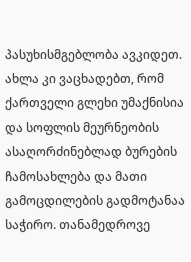პასუხისმგებლობა ავკიდეთ. ახლა კი ვაცხადებთ, რომ ქართველი გლეხი უმაქნისია და სოფლის მეურნეობის ასაღორძინებლად ბურების ჩამოსახლება და მათი გამოცდილების გადმოტანაა საჭირო. თანამედროვე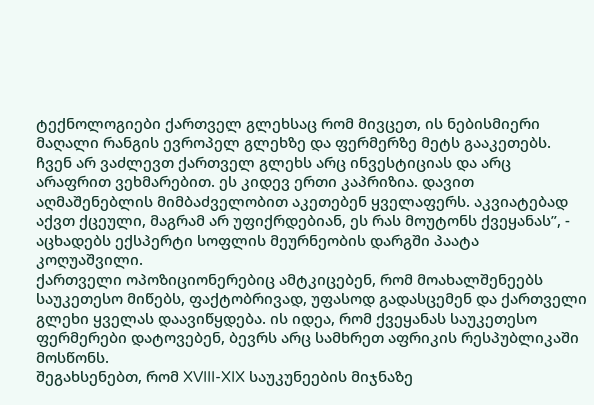ტექნოლოგიები ქართველ გლეხსაც რომ მივცეთ, ის ნებისმიერი მაღალი რანგის ევროპელ გლეხზე და ფერმერზე მეტს გააკეთებს. ჩვენ არ ვაძლევთ ქართველ გლეხს არც ინვესტიციას და არც არაფრით ვეხმარებით. ეს კიდევ ერთი კაპრიზია. დავით აღმაშენებლის მიმბაძველობით აკეთებენ ყველაფერს. აკვიატებად აქვთ ქცეული, მაგრამ არ უფიქრდებიან, ეს რას მოუტონს ქვეყანას”, - აცხადებს ექსპერტი სოფლის მეურნეობის დარგში პაატა კოღუაშვილი.
ქართველი ოპოზიციონერებიც ამტკიცებენ, რომ მოახალშენეებს საუკეთესო მიწებს, ფაქტობრივად, უფასოდ გადასცემენ და ქართველი გლეხი ყველას დაავიწყდება. ის იდეა, რომ ქვეყანას საუკეთესო ფერმერები დატოვებენ, ბევრს არც სამხრეთ აფრიკის რესპუბლიკაში მოსწონს.
შეგახსენებთ, რომ XVIII-XIX საუკუნეების მიჯნაზე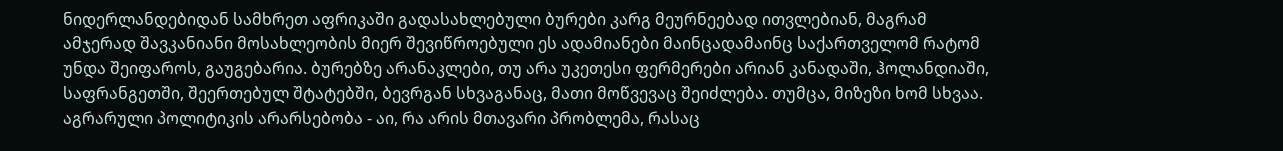ნიდერლანდებიდან სამხრეთ აფრიკაში გადასახლებული ბურები კარგ მეურნეებად ითვლებიან, მაგრამ ამჯერად შავკანიანი მოსახლეობის მიერ შევიწროებული ეს ადამიანები მაინცადამაინც საქართველომ რატომ უნდა შეიფაროს, გაუგებარია. ბურებზე არანაკლები, თუ არა უკეთესი ფერმერები არიან კანადაში, ჰოლანდიაში, საფრანგეთში, შეერთებულ შტატებში, ბევრგან სხვაგანაც, მათი მოწვევაც შეიძლება. თუმცა, მიზეზი ხომ სხვაა. აგრარული პოლიტიკის არარსებობა - აი, რა არის მთავარი პრობლემა, რასაც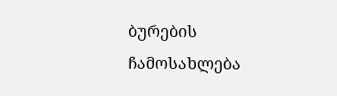ბურების ჩამოსახლება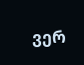ვერ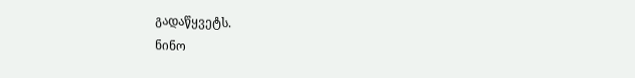გადაწყვეტს.
ნინო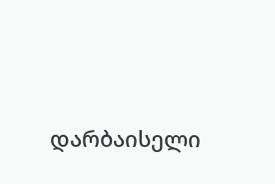დარბაისელი